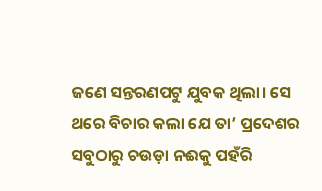ଜଣେ ସନ୍ତରଣପଟୁ ଯୁବକ ଥିଲା। ସେ ଥରେ ବିଚାର କଲା ଯେ ତା’ ପ୍ରଦେଶର ସବୁଠାରୁ ଚଉଡ଼ା ନଈକୁ ପହଁରି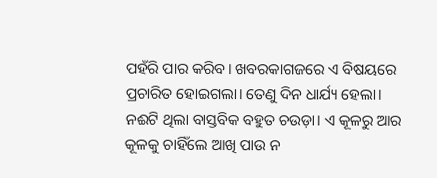ପହଁରି ପାର କରିବ। ଖବରକାଗଜରେ ଏ ବିଷୟରେ ପ୍ରଚାରିତ ହୋଇଗଲା। ତେଣୁ ଦିନ ଧାର୍ଯ୍ୟ ହେଲା।
ନଈଟି ଥିଲା ବାସ୍ତବିକ ବହୁତ ଚଉଡ଼ା। ଏ କୂଳରୁ ଆର କୂଳକୁ ଚାହିଁଲେ ଆଖି ପାଉ ନ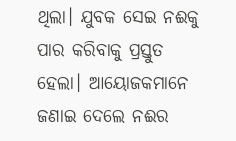ଥିଲା। ଯୁବକ ସେଇ ନଈକୁ ପାର କରିବାକୁ ପ୍ରସ୍ତୁତ ହେଲା। ଆୟୋଜକମାନେ ଜଣାଇ ଦେଲେ ନଈର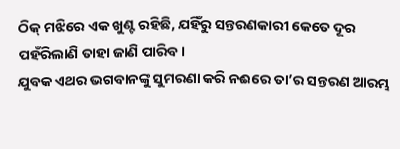ଠିକ୍ ମଝିରେ ଏକ ଖୁଣ୍ଟ ରହିଛି, ଯହିଁରୁ ସନ୍ତରଣକାରୀ କେତେ ଦୂର ପହଁରିଲାଣି ତାହା ଜାଣି ପାରିବ।
ଯୁବକ ଏଥର ଭଗବାନଙ୍କୁ ସୁମରଣା କରି ନଈରେ ତା’ର ସନ୍ତରଣ ଆରମ୍ଭ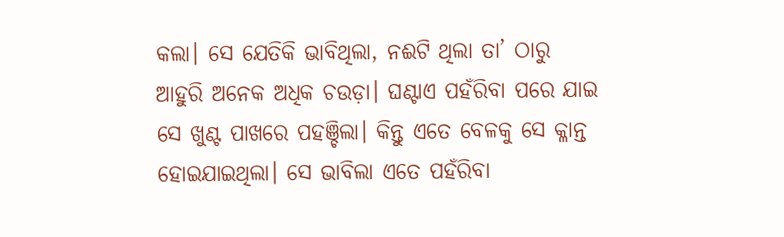କଲା। ସେ ଯେତିକି ଭାବିଥିଲା, ନଈଟି ଥିଲା ତା’ ଠାରୁ ଆହୁରି ଅନେକ ଅଧିକ ଚଉଡ଼ା। ଘଣ୍ଟାଏ ପହଁରିବା ପରେ ଯାଇ ସେ ଖୁଣ୍ଟ ପାଖରେ ପହଞ୍ଚିଲା। କିନ୍ତୁ ଏତେ ବେଳକୁ ସେ କ୍ଳାନ୍ତ ହୋଇଯାଇଥିଲା। ସେ ଭାବିଲା ଏତେ ପହଁରିବା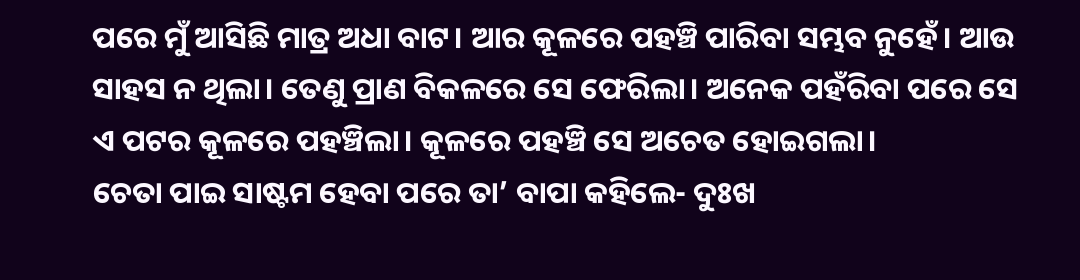ପରେ ମୁଁ ଆସିଛି ମାତ୍ର ଅଧା ବାଟ। ଆର କୂଳରେ ପହଞ୍ଚି ପାରିବା ସମ୍ଭବ ନୁହେଁ। ଆଉ ସାହସ ନ ଥିଲା। ତେଣୁ ପ୍ରାଣ ବିକଳରେ ସେ ଫେରିଲା। ଅନେକ ପହଁରିବା ପରେ ସେ ଏ ପଟର କୂଳରେ ପହଞ୍ଚିଲା। କୂଳରେ ପହଞ୍ଚି ସେ ଅଚେତ ହୋଇଗଲା।
ଚେତା ପାଇ ସାଷ୍ଟମ ହେବା ପରେ ତା’ ବାପା କହିଲେ- ଦୁଃଖ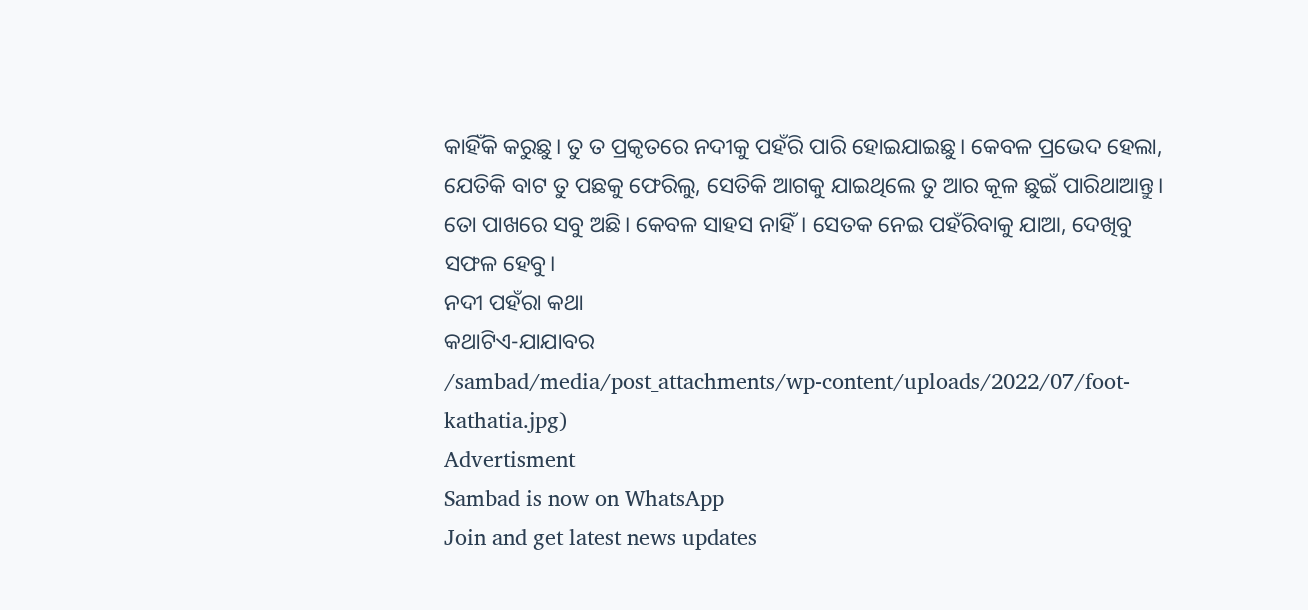କାହିଁକି କରୁଛୁ। ତୁ ତ ପ୍ରକୃତରେ ନଦୀକୁ ପହଁରି ପାରି ହୋଇଯାଇଛୁ। କେବଳ ପ୍ରଭେଦ ହେଲା, ଯେତିକି ବାଟ ତୁ ପଛକୁ ଫେରିଲୁ, ସେତିକି ଆଗକୁ ଯାଇଥିଲେ ତୁ ଆର କୂଳ ଛୁଇଁ ପାରିଥାଆନ୍ତୁ। ତୋ ପାଖରେ ସବୁ ଅଛି। କେବଳ ସାହସ ନାହିଁ। ସେତକ ନେଇ ପହଁରିବାକୁ ଯାଆ, ଦେଖିବୁ ସଫଳ ହେବୁ।
ନଦୀ ପହଁରା କଥା
କଥାଟିଏ-ଯାଯାବର
/sambad/media/post_attachments/wp-content/uploads/2022/07/foot-kathatia.jpg)
Advertisment
Sambad is now on WhatsApp
Join and get latest news updates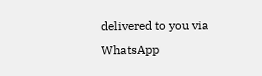delivered to you via WhatsApp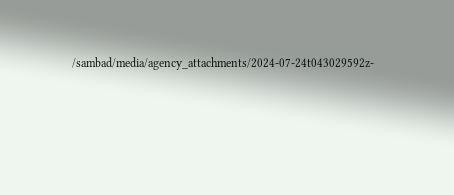/sambad/media/agency_attachments/2024-07-24t043029592z-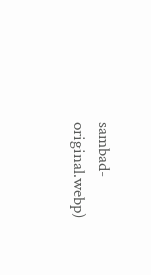sambad-original.webp)